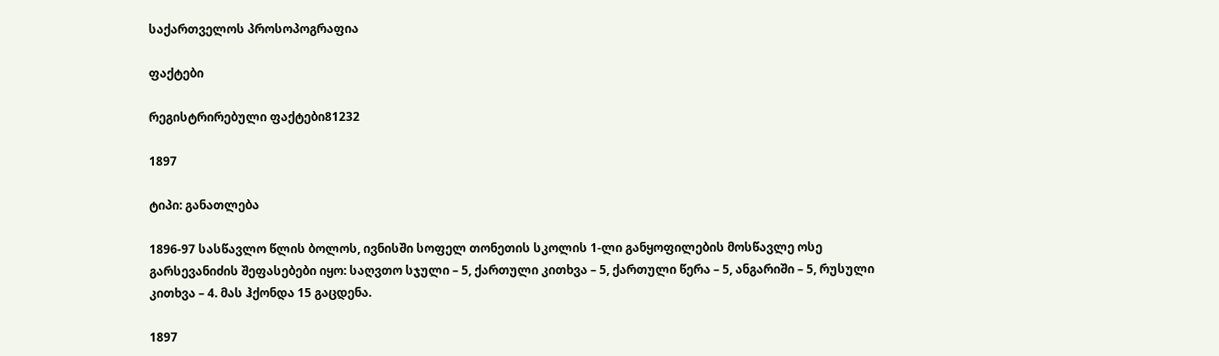საქართველოს პროსოპოგრაფია

ფაქტები

რეგისტრირებული ფაქტები81232

1897

ტიპი: განათლება

1896-97 სასწავლო წლის ბოლოს, ივნისში სოფელ თონეთის სკოლის 1-ლი განყოფილების მოსწავლე ოსე გარსევანიძის შეფასებები იყო: საღვთო სჯული – 5, ქართული კითხვა – 5, ქართული წერა – 5, ანგარიში – 5, რუსული კითხვა – 4. მას ჰქონდა 15 გაცდენა.

1897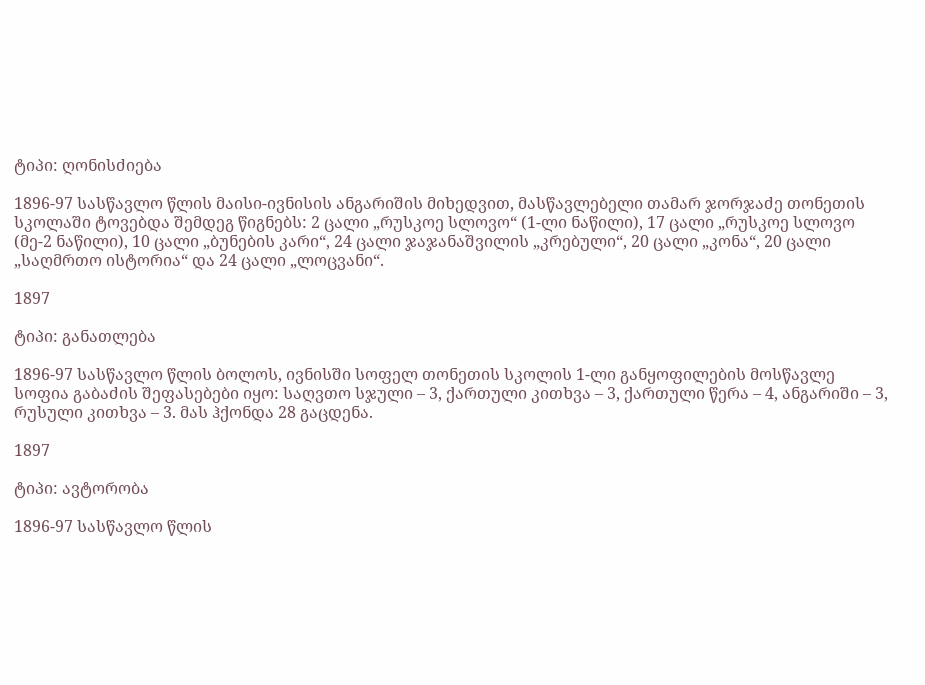ტიპი: ღონისძიება

1896-97 სასწავლო წლის მაისი-ივნისის ანგარიშის მიხედვით, მასწავლებელი თამარ ჯორჯაძე თონეთის სკოლაში ტოვებდა შემდეგ წიგნებს: 2 ცალი „რუსკოე სლოვო“ (1-ლი ნაწილი), 17 ცალი „რუსკოე სლოვო (მე-2 ნაწილი), 10 ცალი „ბუნების კარი“, 24 ცალი ჯაჯანაშვილის „კრებული“, 20 ცალი „კონა“, 20 ცალი „საღმრთო ისტორია“ და 24 ცალი „ლოცვანი“.

1897

ტიპი: განათლება

1896-97 სასწავლო წლის ბოლოს, ივნისში სოფელ თონეთის სკოლის 1-ლი განყოფილების მოსწავლე სოფია გაბაძის შეფასებები იყო: საღვთო სჯული – 3, ქართული კითხვა – 3, ქართული წერა – 4, ანგარიში – 3, რუსული კითხვა – 3. მას ჰქონდა 28 გაცდენა.

1897

ტიპი: ავტორობა

1896-97 სასწავლო წლის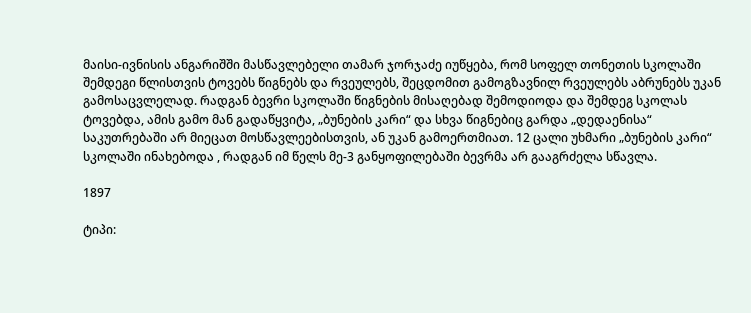მაისი-ივნისის ანგარიშში მასწავლებელი თამარ ჯორჯაძე იუწყება, რომ სოფელ თონეთის სკოლაში შემდეგი წლისთვის ტოვებს წიგნებს და რვეულებს, შეცდომით გამოგზავნილ რვეულებს აბრუნებს უკან გამოსაცვლელად. რადგან ბევრი სკოლაში წიგნების მისაღებად შემოდიოდა და შემდეგ სკოლას ტოვებდა, ამის გამო მან გადაწყვიტა, „ბუნების კარი“ და სხვა წიგნებიც გარდა „დედაენისა“ საკუთრებაში არ მიეცათ მოსწავლეებისთვის, ან უკან გამოერთმიათ. 12 ცალი უხმარი „ბუნების კარი“ სკოლაში ინახებოდა , რადგან იმ წელს მე-3 განყოფილებაში ბევრმა არ გააგრძელა სწავლა.

1897

ტიპი: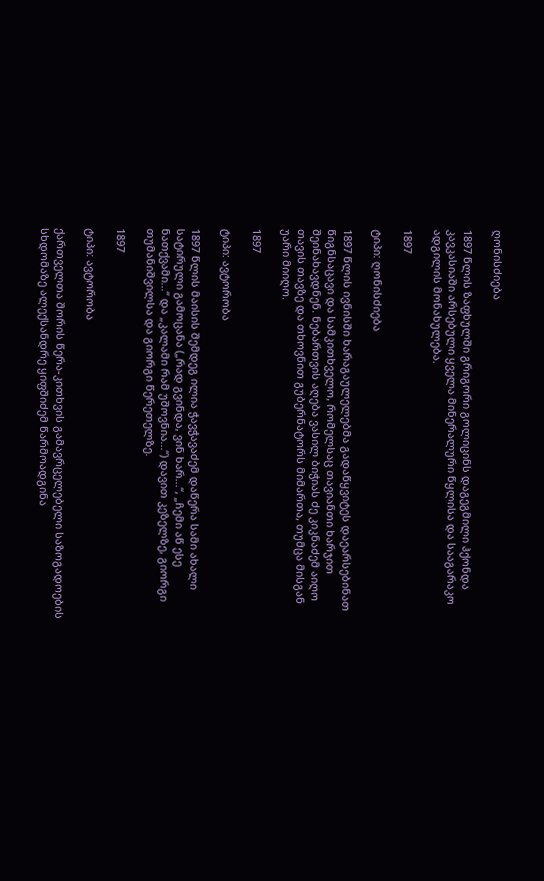ღონისძიება

1897 წლის ზაფხულში გრიგორი გოლიცინს დაგეგმილი ჰქონდა კავკასიაში არსებული ყველა მინერალური წყლისა და სააგარაკო ადგილის მონახულება.

1897

ტიპი: ღონისძიება

1897 წლის ივნისში ხარაგაულელებმა გადაწყვიტეს დაეარსებინათ წიგნსაცავი და სამკითხველო, რომელსაც თავიანთი ხარჯით შეინახავდნენ. ნებართვის აღება ვასილ ბიჭიას ძე კიკნაძემ აიღო თავის თავზე და თხოვნით გუბერნატორს მიმართა, თუმცა მისგან უარი მიიღო.

1897

ტიპი: ავტორობა

1897 წლის მაისის შემდეგ ილია ჭავჭავაძემ დაწერა სამი ახალი სატირული გამოცანა („რად გვინდა, ვინ ხარ...“, „ჩემი აწ ესე ნათქვამი...“ და „კალამი რამ უშოვნია...“) დავით კეზელზე, გიორგი თუმანიშვილსა და გიორგი წერეთელზე.

1897

ტიპი: ავტორობა

ქართველთა შორის წერა-კითხვის გამავრცელებელი საზოგადოების სხდომაზე ალექსანდრე ყიფშიძემ წარმოადგინა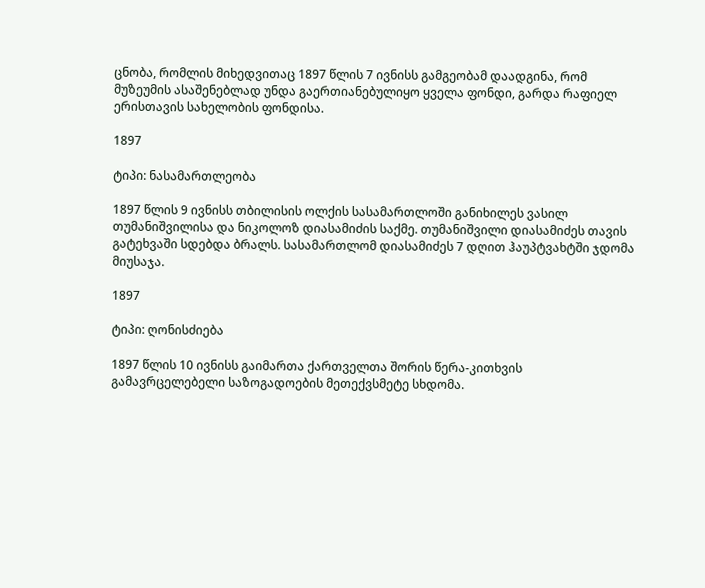ცნობა, რომლის მიხედვითაც 1897 წლის 7 ივნისს გამგეობამ დაადგინა, რომ მუზეუმის ასაშენებლად უნდა გაერთიანებულიყო ყველა ფონდი, გარდა რაფიელ ერისთავის სახელობის ფონდისა.

1897

ტიპი: ნასამართლეობა

1897 წლის 9 ივნისს თბილისის ოლქის სასამართლოში განიხილეს ვასილ თუმანიშვილისა და ნიკოლოზ დიასამიძის საქმე. თუმანიშვილი დიასამიძეს თავის გატეხვაში სდებდა ბრალს. სასამართლომ დიასამიძეს 7 დღით ჰაუპტვახტში ჯდომა მიუსაჯა.

1897

ტიპი: ღონისძიება

1897 წლის 10 ივნისს გაიმართა ქართველთა შორის წერა-კითხვის გამავრცელებელი საზოგადოების მეთექვსმეტე სხდომა.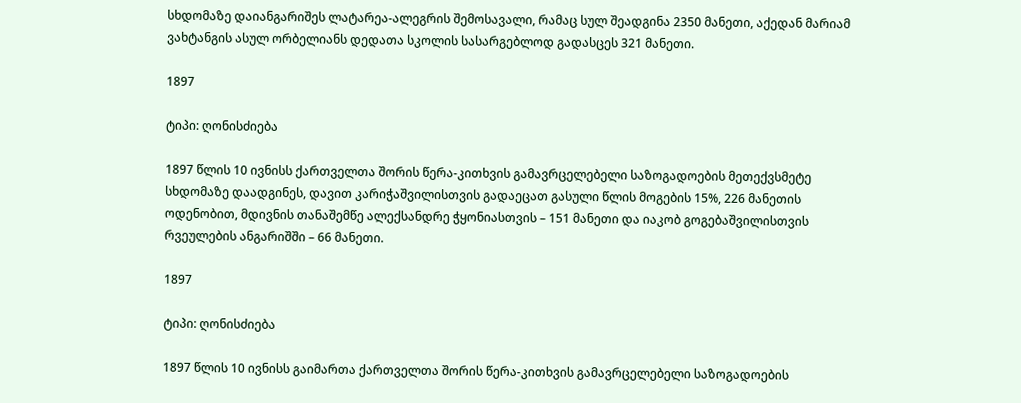სხდომაზე დაიანგარიშეს ლატარეა-ალეგრის შემოსავალი, რამაც სულ შეადგინა 2350 მანეთი, აქედან მარიამ ვახტანგის ასულ ორბელიანს დედათა სკოლის სასარგებლოდ გადასცეს 321 მანეთი.

1897

ტიპი: ღონისძიება

1897 წლის 10 ივნისს ქართველთა შორის წერა-კითხვის გამავრცელებელი საზოგადოების მეთექვსმეტე სხდომაზე დაადგინეს, დავით კარიჭაშვილისთვის გადაეცათ გასული წლის მოგების 15%, 226 მანეთის ოდენობით, მდივნის თანაშემწე ალექსანდრე ჭყონიასთვის – 151 მანეთი და იაკობ გოგებაშვილისთვის რვეულების ანგარიშში – 66 მანეთი.

1897

ტიპი: ღონისძიება

1897 წლის 10 ივნისს გაიმართა ქართველთა შორის წერა-კითხვის გამავრცელებელი საზოგადოების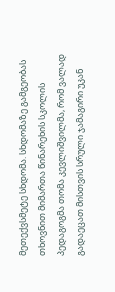მეთექვსმეტე სხდომა. სხდომაზე გამგეობას თხოვნით მიმართა წინარეხის სკოლის პედაგოგმა თომა კევლიშვილმა, რომ ვალად გადაეცათ მისთვის სრული ჯამაგირი უკან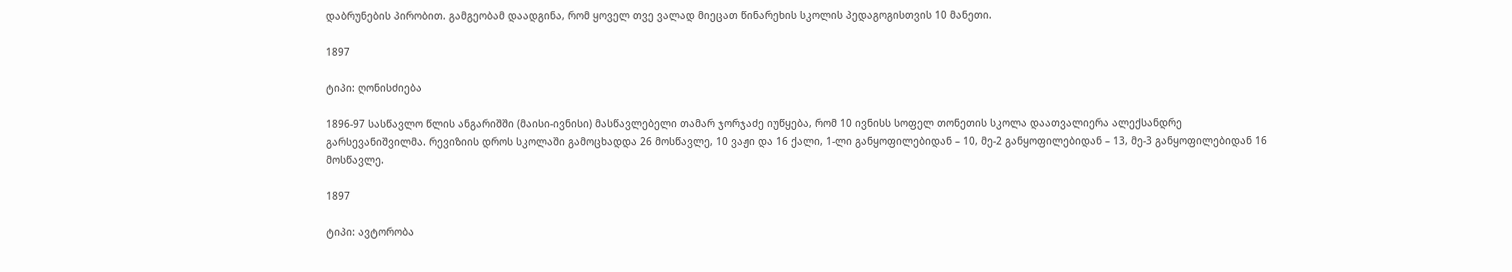დაბრუნების პირობით. გამგეობამ დაადგინა, რომ ყოველ თვე ვალად მიეცათ წინარეხის სკოლის პედაგოგისთვის 10 მანეთი.

1897

ტიპი: ღონისძიება

1896-97 სასწავლო წლის ანგარიშში (მაისი-ივნისი) მასწავლებელი თამარ ჯორჯაძე იუწყება, რომ 10 ივნისს სოფელ თონეთის სკოლა დაათვალიერა ალექსანდრე გარსევანიშვილმა. რევიზიის დროს სკოლაში გამოცხადდა 26 მოსწავლე, 10 ვაჟი და 16 ქალი, 1-ლი განყოფილებიდან – 10, მე-2 განყოფილებიდან – 13, მე-3 განყოფილებიდან 16 მოსწავლე.

1897

ტიპი: ავტორობა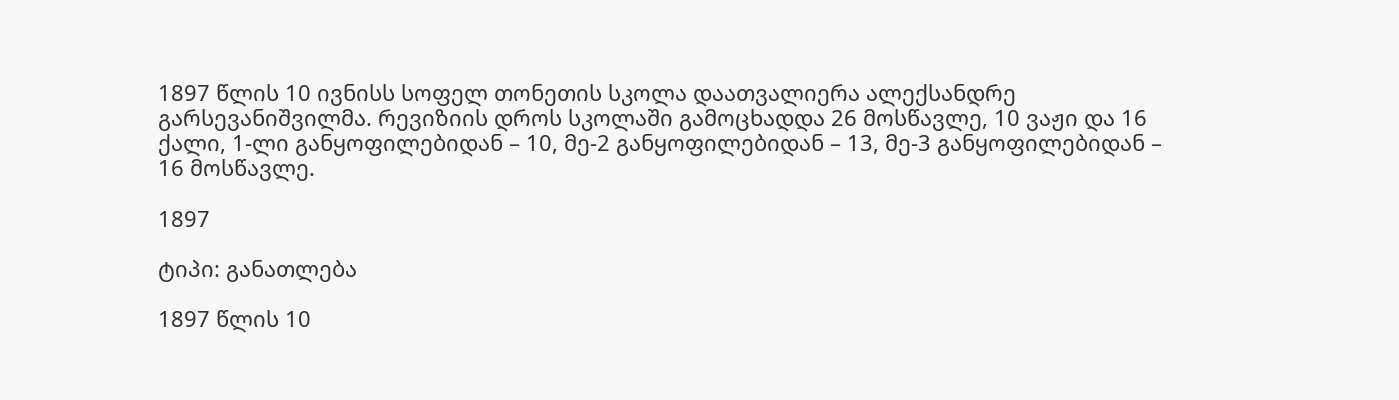1897 წლის 10 ივნისს სოფელ თონეთის სკოლა დაათვალიერა ალექსანდრე გარსევანიშვილმა. რევიზიის დროს სკოლაში გამოცხადდა 26 მოსწავლე, 10 ვაჟი და 16 ქალი, 1-ლი განყოფილებიდან – 10, მე-2 განყოფილებიდან – 13, მე-3 განყოფილებიდან – 16 მოსწავლე.

1897

ტიპი: განათლება

1897 წლის 10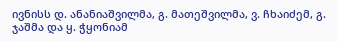ივნისს დ. ანანიაშვილმა, გ. მათეშვილმა, ვ. ჩხაიძემ, გ. ჯაშმა და ყ. ჭყონიამ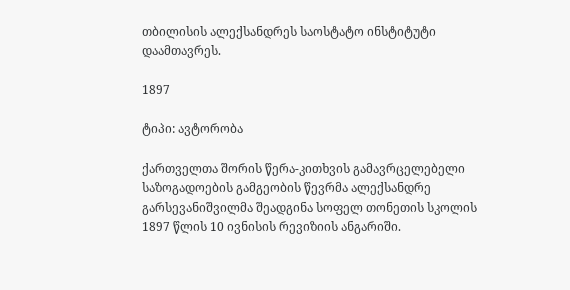თბილისის ალექსანდრეს საოსტატო ინსტიტუტი დაამთავრეს.

1897

ტიპი: ავტორობა

ქართველთა შორის წერა-კითხვის გამავრცელებელი საზოგადოების გამგეობის წევრმა ალექსანდრე გარსევანიშვილმა შეადგინა სოფელ თონეთის სკოლის 1897 წლის 10 ივნისის რევიზიის ანგარიში.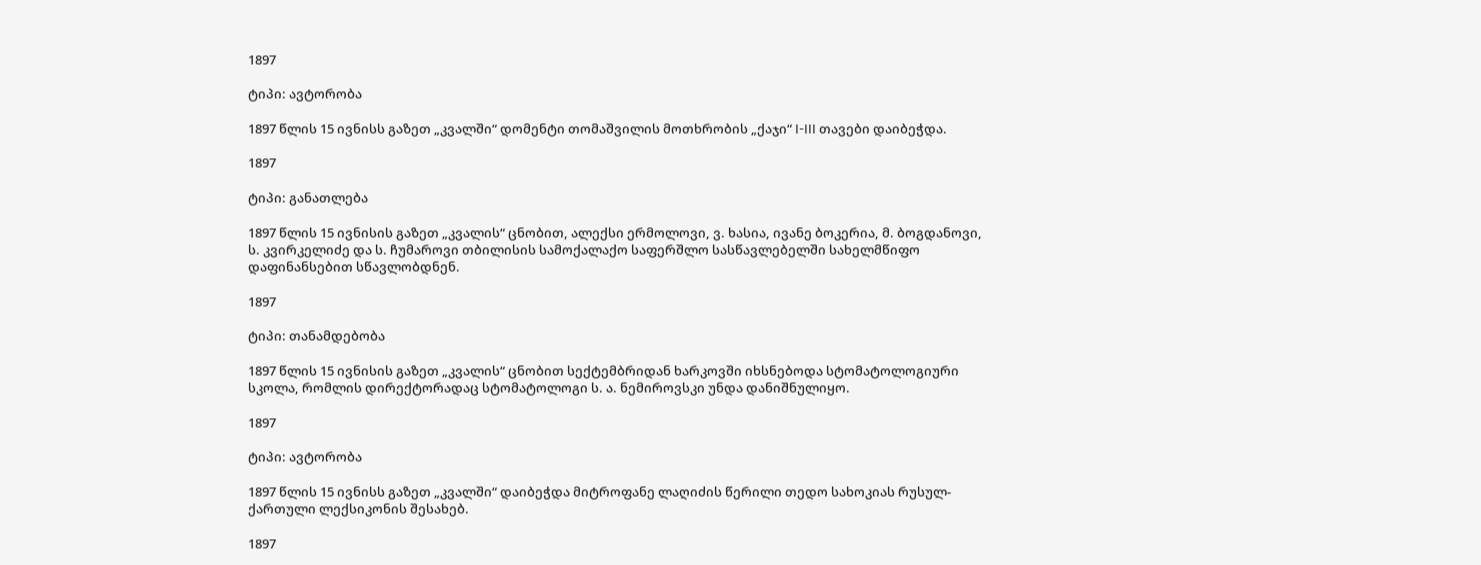1897

ტიპი: ავტორობა

1897 წლის 15 ივნისს გაზეთ „კვალში“ დომენტი თომაშვილის მოთხრობის „ქაჯი“ I-III თავები დაიბეჭდა.

1897

ტიპი: განათლება

1897 წლის 15 ივნისის გაზეთ „კვალის“ ცნობით, ალექსი ერმოლოვი, ვ. ხასია, ივანე ბოკერია, მ. ბოგდანოვი, ს. კვირკელიძე და ს. ჩუმაროვი თბილისის სამოქალაქო საფერშლო სასწავლებელში სახელმწიფო დაფინანსებით სწავლობდნენ.

1897

ტიპი: თანამდებობა

1897 წლის 15 ივნისის გაზეთ „კვალის“ ცნობით სექტემბრიდან ხარკოვში იხსნებოდა სტომატოლოგიური სკოლა, რომლის დირექტორადაც სტომატოლოგი ს. ა. ნემიროვსკი უნდა დანიშნულიყო.

1897

ტიპი: ავტორობა

1897 წლის 15 ივნისს გაზეთ „კვალში“ დაიბეჭდა მიტროფანე ლაღიძის წერილი თედო სახოკიას რუსულ-ქართული ლექსიკონის შესახებ.

1897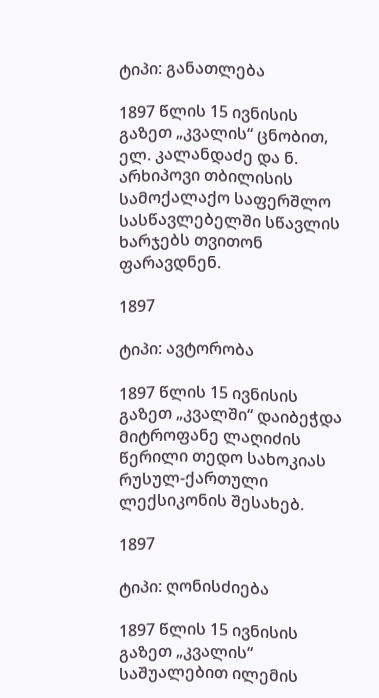ტიპი: განათლება

1897 წლის 15 ივნისის გაზეთ „კვალის“ ცნობით, ელ. კალანდაძე და ნ. არხიპოვი თბილისის სამოქალაქო საფერშლო სასწავლებელში სწავლის ხარჯებს თვითონ ფარავდნენ.

1897

ტიპი: ავტორობა

1897 წლის 15 ივნისის გაზეთ „კვალში“ დაიბეჭდა მიტროფანე ლაღიძის წერილი თედო სახოკიას რუსულ-ქართული ლექსიკონის შესახებ.

1897

ტიპი: ღონისძიება

1897 წლის 15 ივნისის გაზეთ „კვალის“ საშუალებით ილემის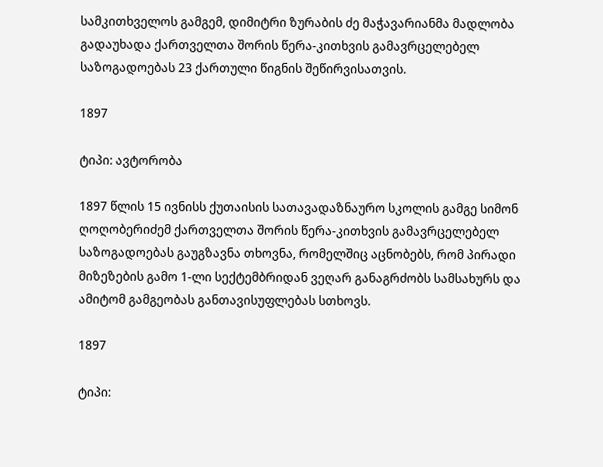სამკითხველოს გამგემ, დიმიტრი ზურაბის ძე მაჭავარიანმა მადლობა გადაუხადა ქართველთა შორის წერა-კითხვის გამავრცელებელ საზოგადოებას 23 ქართული წიგნის შეწირვისათვის.

1897

ტიპი: ავტორობა

1897 წლის 15 ივნისს ქუთაისის სათავადაზნაურო სკოლის გამგე სიმონ ღოღობერიძემ ქართველთა შორის წერა-კითხვის გამავრცელებელ საზოგადოებას გაუგზავნა თხოვნა, რომელშიც აცნობებს, რომ პირადი მიზეზების გამო 1-ლი სექტემბრიდან ვეღარ განაგრძობს სამსახურს და ამიტომ გამგეობას განთავისუფლებას სთხოვს.

1897

ტიპი: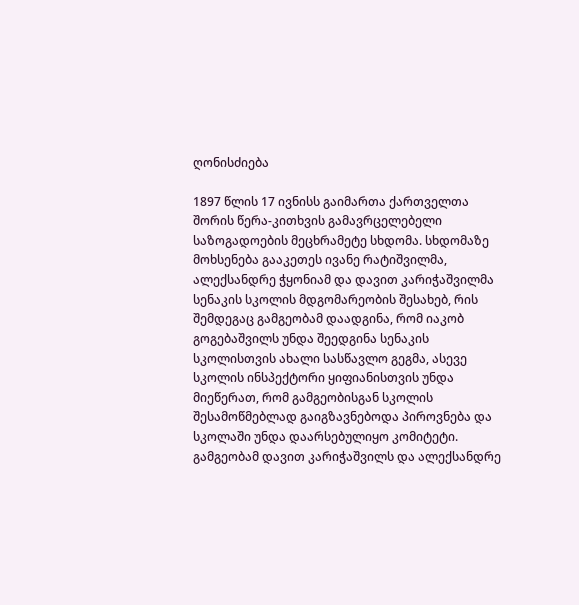ღონისძიება

1897 წლის 17 ივნისს გაიმართა ქართველთა შორის წერა-კითხვის გამავრცელებელი საზოგადოების მეცხრამეტე სხდომა. სხდომაზე მოხსენება გააკეთეს ივანე რატიშვილმა, ალექსანდრე ჭყონიამ და დავით კარიჭაშვილმა სენაკის სკოლის მდგომარეობის შესახებ, რის შემდეგაც გამგეობამ დაადგინა, რომ იაკობ გოგებაშვილს უნდა შეედგინა სენაკის სკოლისთვის ახალი სასწავლო გეგმა, ასევე სკოლის ინსპექტორი ყიფიანისთვის უნდა მიეწერათ, რომ გამგეობისგან სკოლის შესამოწმებლად გაიგზავნებოდა პიროვნება და სკოლაში უნდა დაარსებულიყო კომიტეტი. გამგეობამ დავით კარიჭაშვილს და ალექსანდრე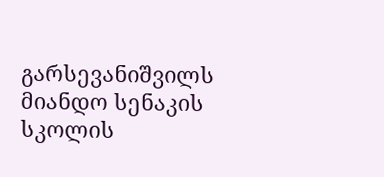გარსევანიშვილს მიანდო სენაკის სკოლის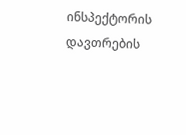ინსპექტორის დავთრების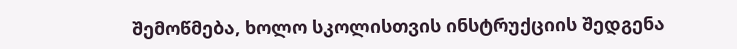შემოწმება, ხოლო სკოლისთვის ინსტრუქციის შედგენა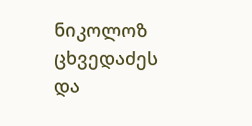ნიკოლოზ ცხვედაძეს და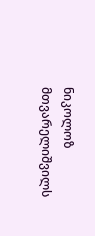ნიკოლოზ მთვარელიშვილს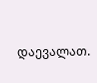დაევალათ.